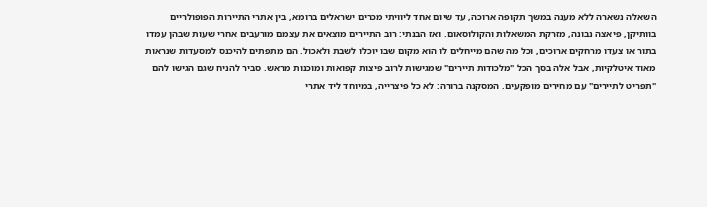השאלה נשארה ללא מענה במשך תקופה ארוכה, עד שיום אחד ליוויתי מכרים ישראלים ברומא, בין אתרי התיירות הפופולריים בוותיקן, פיאצה נבונה, מזרקת המשאלות והקולוסאום. ואז הבנתי: רוב התיירים מוצאים את עצמם מורעבים אחרי שעות שבהן עמדו בתור או צעדו מרחקים ארוכים, וכל מה שהם מייחלים לו הוא מקום שבו יוכלו לשבת ולאכול. הם מתפתים להיכנס למסעדות שנראות מאוד איטלקיות, אבל אלה בסך הכל "מלכודות תיירים" שמגישות לרוב פיצות קפואות ומוכנות מראש. סביר להניח שגם הגישו להם "תפריט לתיירים" עם מחירים מופקעים. המסקנה ברורה: לא כל פיצרייה, במיוחד ליד אתרי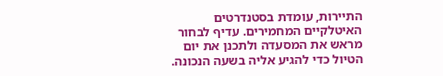התיירות, עומדת בסטנדרטים האיטלקיים המחמירים. עדיף לבחור מראש את המסעדה ולתכנן את יום הטיול כדי להגיע אליה בשעה הנכונה.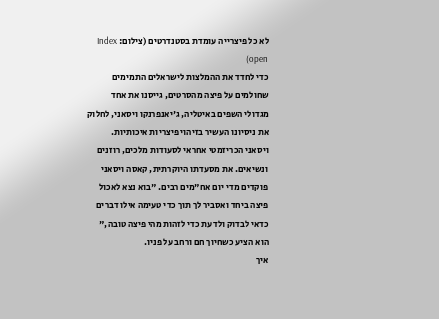לא כל פיצרייה עומדת בסטנדרטים (צילום: Index open)
כדי לחדד את ההמלצות לישראלים התמימים שחולמים על פיצה מהסרטים, גייסנו את אחד מגדולי השפים באיטליה, ג'יאנפרנקו ויסאני, לחלוק את ניסיונו העשיר בזיהוי פיצריות איכותיות. ויסאני הכריזמטי אחראי לסעודות מלכים, רוזנים ונשיאים. את מסעדתו היוקרתית, קאסה ויסאני פוקדים מדי יום אח"מים רבים. "בוא נצא לאכול פיצה ביחד ואסביר לך תוך כדי טעימה אילו דברים כדאי לבדוק ולדעת כדי לזהות מהי פיצה טובה," הוא הציע כשחיוך חם ורחב על פניו.
איך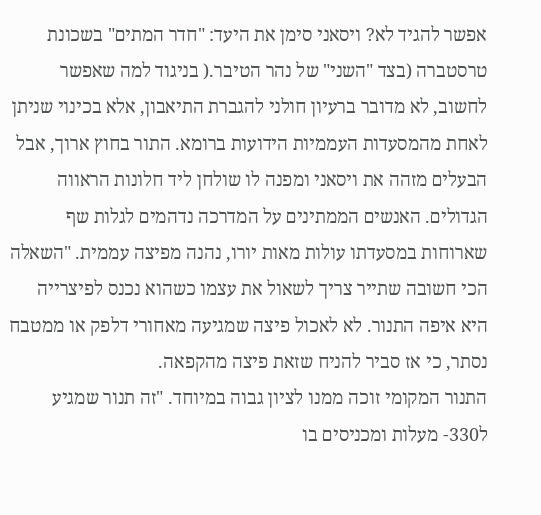אפשר להגיד לא? ויסאני סימן את היעד: "חדר המתים" בשכונת טרסטברה (בצד "השני" של נהר הטיבר.( בניגוד למה שאפשר לחשוב, לא מדובר ברעיון חולני להגברת התיאבון, אלא בכינוי שניתן לאחת מהמסעדות העממיות הידועות ברומא. התור בחוץ ארוך, אבל הבעלים מזהה את ויסאני ומפנה לו שולחן ליד חלונות הראווה הגדולים. האנשים הממתינים על המדרכה נדהמים לגלות שף שארוחות במסעדתו עולות מאות יורו, נהנה מפיצה עממית. "השאלה הכי חשובה שתייר צריך לשאול את עצמו כשהוא נכנס לפיצרייה היא איפה התנור. לא לאכול פיצה שמגיעה מאחורי דלפק או ממטבח נסתר, כי אז סביר להניח שזאת פיצה מהקפאה.
התנור המקומי זוכה ממנו לציון גבוה במיוחד. "זה תנור שמגיע ל330- מעלות ומכניסים בו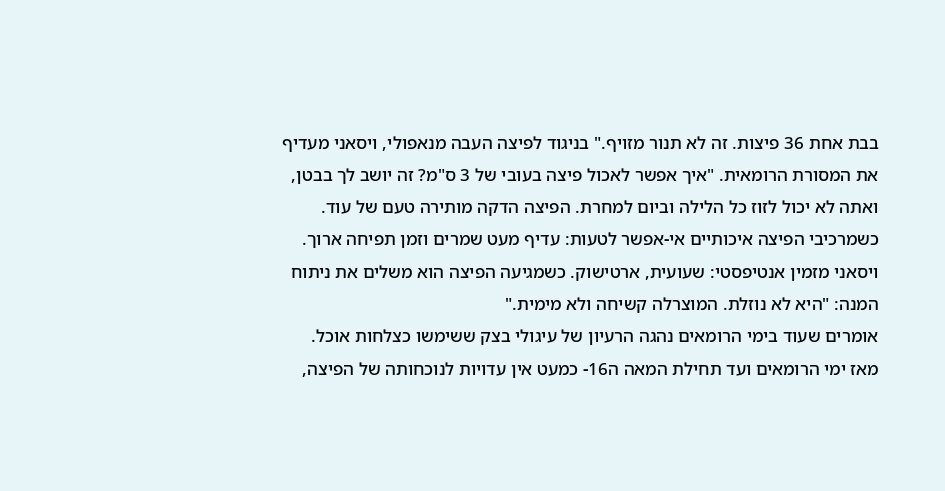בבת אחת 36 פיצות. זה לא תנור מזויף." בניגוד לפיצה העבה מנאפולי, ויסאני מעדיף את המסורת הרומאית. "איך אפשר לאכול פיצה בעובי של 3 ס"מ? זה יושב לך בבטן, ואתה לא יכול לזוז כל הלילה וביום למחרת. הפיצה הדקה מותירה טעם של עוד. כשמרכיבי הפיצה איכותיים אי-אפשר לטעות: עדיף מעט שמרים וזמן תפיחה ארוך. ויסאני מזמין אנטיפסטי: שעועית, ארטישוק. כשמגיעה הפיצה הוא משלים את ניתוח המנה: "היא לא נוזלת. המוצרלה קשיחה ולא מימית."
אומרים שעוד בימי הרומאים נהגה הרעיון של עיגולי בצק ששימשו כצלחות אוכל. מאז ימי הרומאים ועד תחילת המאה ה16- כמעט אין עדויות לנוכחותה של הפיצה,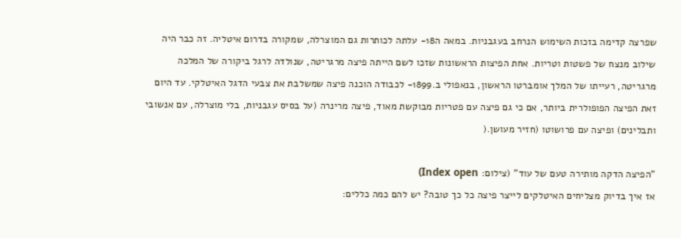שפרצה קדימה בזכות השימוש הנרחב בעגבניות. במאה ה18- עלתה לכותרות גם המוצרלה, שמקורה בדרום איטליה. זה כבר היה שילוב מנצח של פשטות וטריות. אחת הפיצות הראשונות שזכו לשם הייתה פיצה מרגריטה, שנולדה לרגל ביקורה של המלכה מרגריטה, רעייתו של המלך אומברטו הראשון, בנאפולי ב.1899- לכבודה הוכנה פיצה שמשלבת את צבעי הדגל האיטלקי. עד היום זאת הפיצה הפופולרית ביותר, אם כי גם פיצה עם פטריות מבוקשת מאוד, פיצה מרינרה (על בסיס עגבניות, בלי מוצרלה, עם אנשובי ותבלינים) ופיצה עם פרושוטו (חזיר מעושן.(

"הפיצה הדקה מותירה טעם של עוד" (צילום: Index open)
אז איך בדיוק מצליחים האיטלקים לייצר פיצה כל כך טובה? יש להם כמה כללים: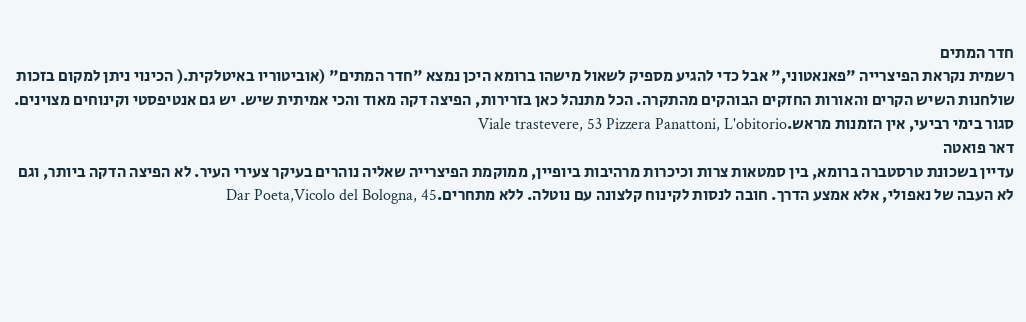חדר המתים
רשמית נקראת הפיצרייה "פאנאטוני," אבל כדי להגיע מספיק לשאול מישהו ברומא היכן נמצא "חדר המתים" (אוביטוריו באיטלקית.( הכינוי ניתן למקום בזכות שולחנות השיש הקרים והאורות החזקים הבוהקים מהתקרה. הכל מתנהל כאן בזרירות, הפיצה דקה מאוד והכי אמיתית שיש. יש גם אנטיפסטי וקינוחים מצוינים. סגור בימי רביעי, אין הזמנות מראש.Viale trastevere, 53 Pizzera Panattoni, L'obitorio
דאר פואטה
עדיין בשכונת טרסטברה ברומא, בין סמטאות צרות וכיכרות מרהיבות ביופיין, ממוקמת הפיצרייה שאליה נוהרים בעיקר צעירי העיר. לא הפיצה הדקה ביותר, וגם לא העבה של נאפולי, אלא אמצע הדרך. חובה לנסות לקינוח קלצונה עם נוטלה. ללא מתחרים.Dar Poeta,Vicolo del Bologna, 45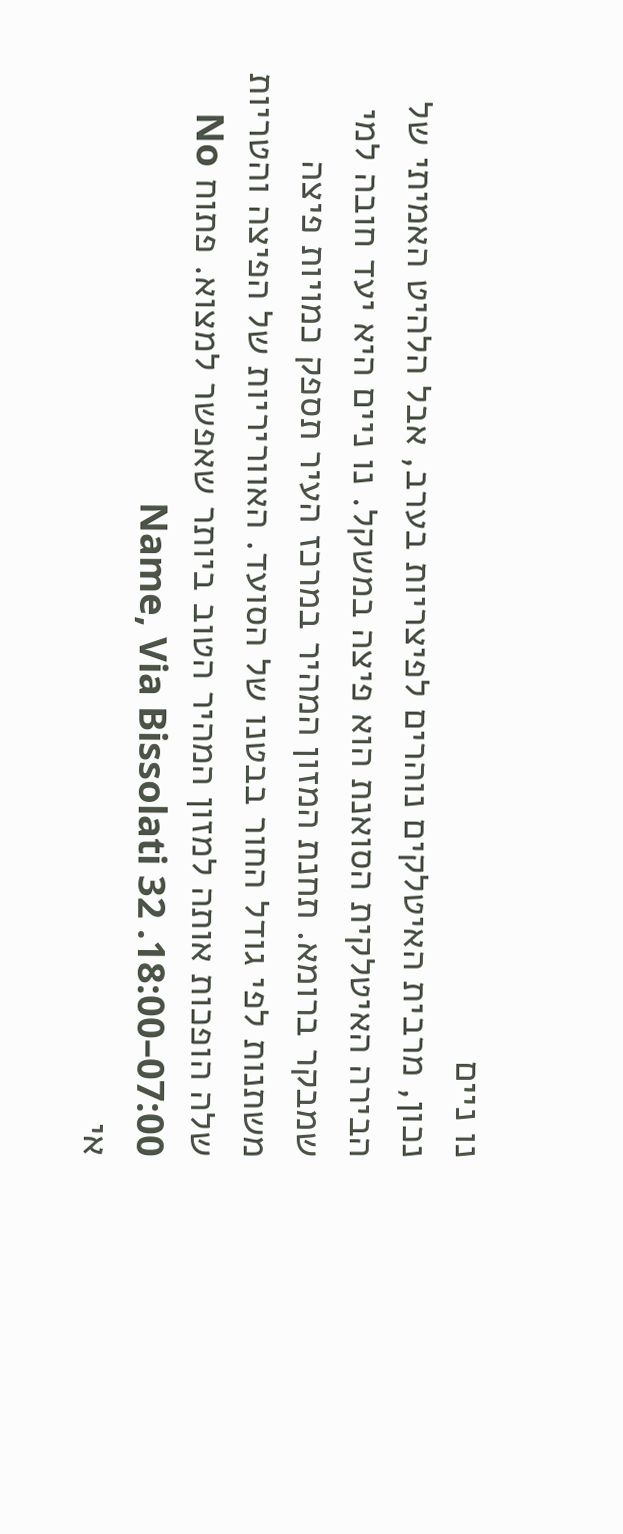נו ניים
נכון, מרבית האיטלקים נוהרים לפיצריות בערב, אבל הלהיט האמיתי של הבירה האיטלקית הסואנת הוא פיצה במשקל. נו ניים היא יעד חובה למי שמבקר ברומא. תחנת המזון המהיר במרכז העיר תספק כמויות פיצה משתנות לפי גודל החור בבטנו של הסועד. האווריריות של הפיצה והטריות שלה הופכות אותה למזון המהיר הטוב ביותר שאפשר למצוא. פתוח No Name, Via Bissolati 32 .18:00–07:00
אי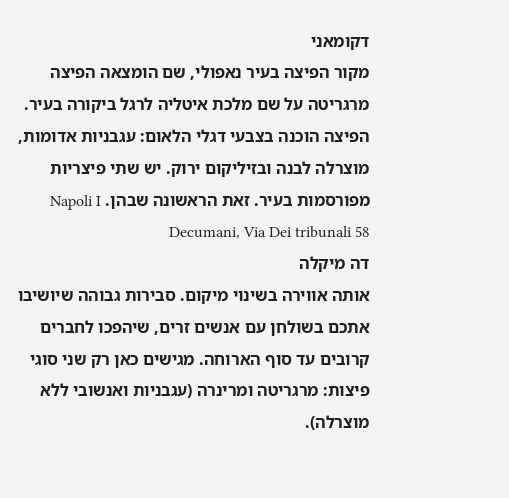דקומאני
מקור הפיצה בעיר נאפולי, שם הומצאה הפיצה מרגריטה על שם מלכת איטליה לרגל ביקורה בעיר. הפיצה הוכנה בצבעי דגלי הלאום: עגבניות אדומות, מוצרלה לבנה ובזיליקום ירוק. יש שתי פיצריות מפורסמות בעיר. זאת הראשונה שבהן. Napoli I Decumani, Via Dei tribunali 58
דה מיקלה
אותה אווירה בשינוי מיקום. סבירות גבוהה שיושיבו אתכם בשולחן עם אנשים זרים, שיהפכו לחברים קרובים עד סוף הארוחה. מגישים כאן רק שני סוגי פיצות: מרגריטה ומרינרה (עגבניות ואנשובי ללא מוצרלה).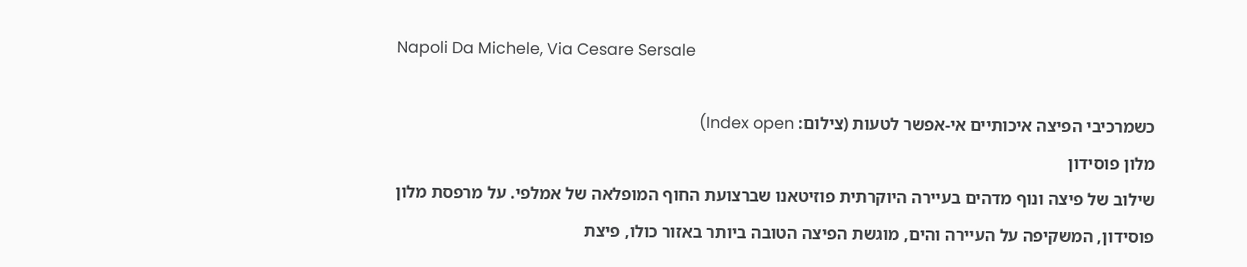Napoli Da Michele, Via Cesare Sersale

כשמרכיבי הפיצה איכותיים אי-אפשר לטעות (צילום: Index open)
מלון פוסידון
שילוב של פיצה ונוף מדהים בעיירה היוקרתית פוזיטאנו שברצועת החוף המופלאה של אמלפי. על מרפסת מלון פוסידון, המשקיפה על העיירה והים, מוגשת הפיצה הטובה ביותר באזור כולו, פיצת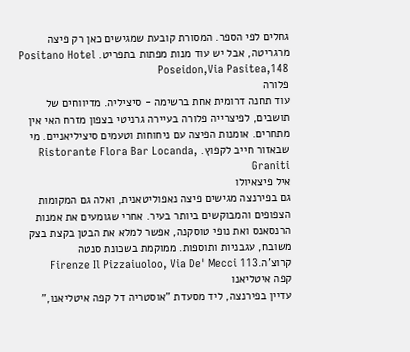גחלים לפי הספר. המסורת קובעת שמגישים כאן רק פיצה מרגריטה, אבל יש עוד מנות מפתות בתפריט. Positano Hotel Poseidon,Via Pasitea,148
פלורה
עוד תחנה דרומית אחת ברשימה - סיציליה. מדיווחים של תושבים, לפיצרייה פלורה בעיירה גרניטי בצפון מזרח האי אין מתחרים. אומנות הפיצה עם ניחוחות וטעמים סיציליאניים. מי שבאזור חייב לקפוץ. Ristorante Flora Bar Locanda, Graniti
איל פיצאיולו
גם בפירנצה מגישים פיצה נאפוליטאנית, ואלה גם המקומות הצפופים והמבוקשים ביותר בעיר. אחרי שגומעים את אמנות הרנסאנס ואת נופי טוסקנה, אפשר למלא את הבטן בקצת בצק משובח, עגבניות ותוספות. ממוקמת בשכונת סנטה קרוצ'ה.Firenze Il Pizzaiuoloo, Via De' Mecci 113
קפה איטליאנו
עדיין בפירנצה, ליד מסעדת "אוסטריה דל קפה איטליאנו,"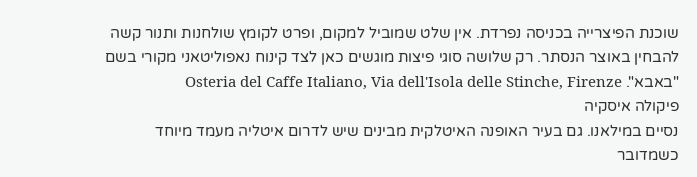שוכנת הפיצרייה בכניסה נפרדת. אין שלט שמוביל למקום, ופרט לקומץ שולחנות ותנור קשה להבחין באוצר הנסתר. רק שלושה סוגי פיצות מוגשים כאן לצד קינוח נאפוליטאני מקורי בשם "באבא". Osteria del Caffe Italiano, Via dell'Isola delle Stinche, Firenze
פיקולה איסקיה
נסיים במילאנו. גם בעיר האופנה האיטלקית מבינים שיש לדרום איטליה מעמד מיוחד כשמדובר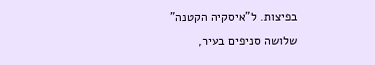בפיצות. ל"איסקיה הקטנה" שלושה סניפים בעיר,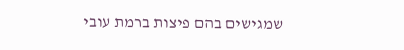שמגישים בהם פיצות ברמת עובי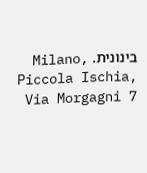בינונית. Milano, Piccola Ischia, Via Morgagni 7